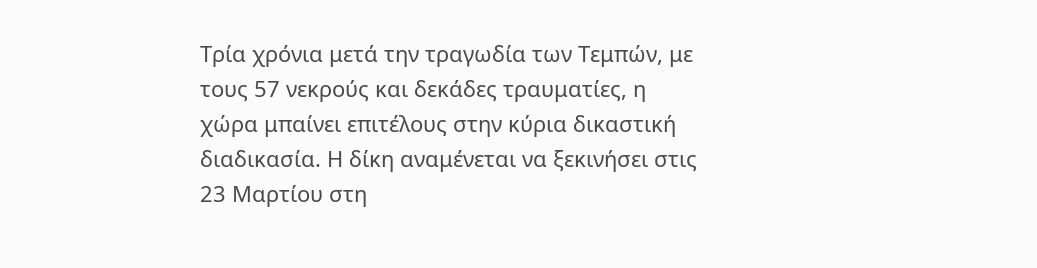Τρία χρόνια μετά την τραγωδία των Τεμπών, με τους 57 νεκρούς και δεκάδες τραυματίες, η χώρα μπαίνει επιτέλους στην κύρια δικαστική διαδικασία. Η δίκη αναμένεται να ξεκινήσει στις 23 Μαρτίου στη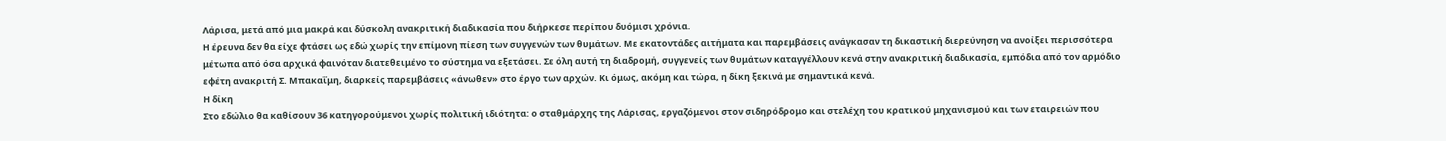Λάρισα, μετά από μια μακρά και δύσκολη ανακριτική διαδικασία που διήρκεσε περίπου δυόμισι χρόνια.
Η έρευνα δεν θα είχε φτάσει ως εδώ χωρίς την επίμονη πίεση των συγγενών των θυμάτων. Με εκατοντάδες αιτήματα και παρεμβάσεις ανάγκασαν τη δικαστική διερεύνηση να ανοίξει περισσότερα μέτωπα από όσα αρχικά φαινόταν διατεθειμένο το σύστημα να εξετάσει. Σε όλη αυτή τη διαδρομή, συγγενείς των θυμάτων καταγγέλλουν κενά στην ανακριτική διαδικασία, εμπόδια από τον αρμόδιο εφέτη ανακριτή Σ. Μπακαΐμη, διαρκείς παρεμβάσεις «άνωθεν» στο έργο των αρχών. Κι όμως, ακόμη και τώρα, η δίκη ξεκινά με σημαντικά κενά.
Η δίκη
Στο εδώλιο θα καθίσουν 36 κατηγορούμενοι χωρίς πολιτική ιδιότητα: ο σταθμάρχης της Λάρισας, εργαζόμενοι στον σιδηρόδρομο και στελέχη του κρατικού μηχανισμού και των εταιρειών που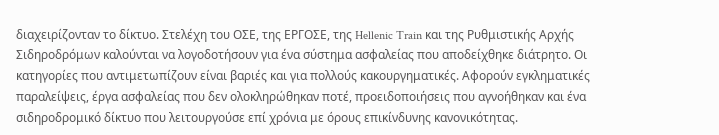διαχειρίζονταν το δίκτυο. Στελέχη του ΟΣΕ, της ΕΡΓΟΣΕ, της Hellenic Train και της Ρυθμιστικής Αρχής Σιδηροδρόμων καλούνται να λογοδοτήσουν για ένα σύστημα ασφαλείας που αποδείχθηκε διάτρητο. Οι κατηγορίες που αντιμετωπίζουν είναι βαριές και για πολλούς κακουργηματικές. Αφορούν εγκληματικές παραλείψεις, έργα ασφαλείας που δεν ολοκληρώθηκαν ποτέ, προειδοποιήσεις που αγνοήθηκαν και ένα σιδηροδρομικό δίκτυο που λειτουργούσε επί χρόνια με όρους επικίνδυνης κανονικότητας.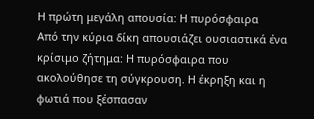Η πρώτη μεγάλη απουσία: Η πυρόσφαιρα
Από την κύρια δίκη απουσιάζει ουσιαστικά ένα κρίσιμο ζήτημα: Η πυρόσφαιρα που ακολούθησε τη σύγκρουση. Η έκρηξη και η φωτιά που ξέσπασαν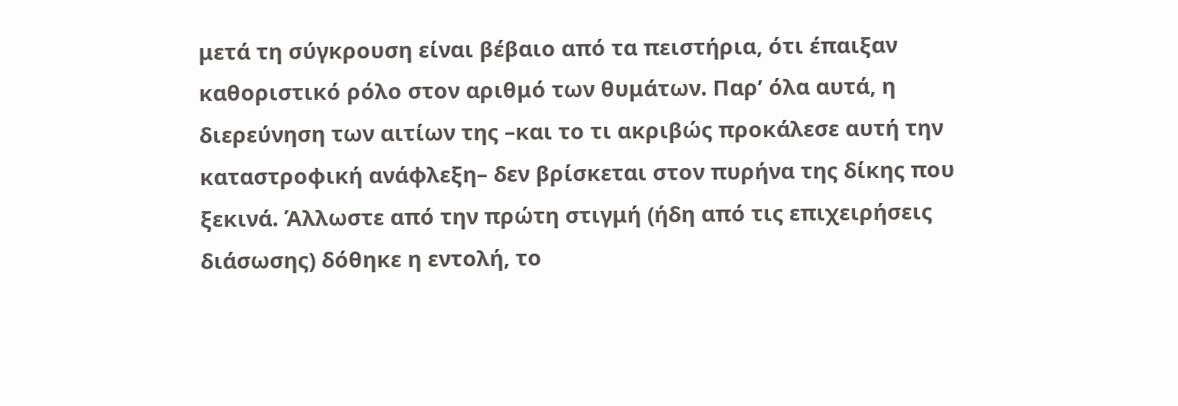μετά τη σύγκρουση είναι βέβαιο από τα πειστήρια, ότι έπαιξαν καθοριστικό ρόλο στον αριθμό των θυμάτων. Παρ’ όλα αυτά, η διερεύνηση των αιτίων της –και το τι ακριβώς προκάλεσε αυτή την καταστροφική ανάφλεξη– δεν βρίσκεται στον πυρήνα της δίκης που ξεκινά. Άλλωστε από την πρώτη στιγμή (ήδη από τις επιχειρήσεις διάσωσης) δόθηκε η εντολή, το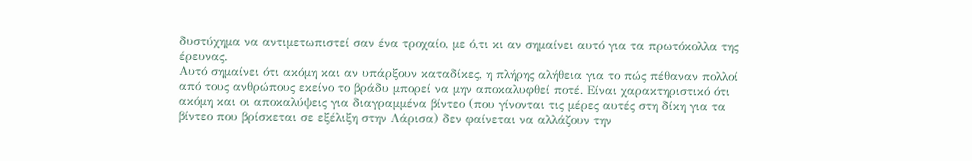δυστύχημα να αντιμετωπιστεί σαν ένα τροχαίο, με ό,τι κι αν σημαίνει αυτό για τα πρωτόκολλα της έρευνας.
Αυτό σημαίνει ότι ακόμη και αν υπάρξουν καταδίκες, η πλήρης αλήθεια για το πώς πέθαναν πολλοί από τους ανθρώπους εκείνο το βράδυ μπορεί να μην αποκαλυφθεί ποτέ. Είναι χαρακτηριστικό ότι ακόμη και οι αποκαλύψεις για διαγραμμένα βίντεο (που γίνονται τις μέρες αυτές στη δίκη για τα βίντεο που βρίσκεται σε εξέλιξη στην Λάρισα) δεν φαίνεται να αλλάζουν την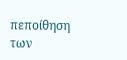πεποίθηση των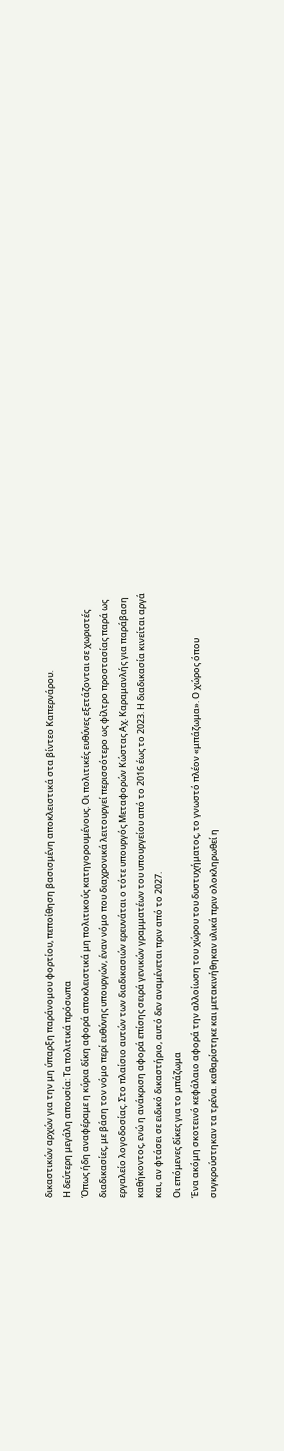δικαστικών αρχών για την μη ύπαρξη παράνομου φορτίου, πεποίθηση βασισμένη αποκλειστικά στα βίντεο Καπερνάρου.
Η δεύτερη μεγάλη απουσία: Τα πολιτικά πρόσωπα
Όπως ήδη αναφέραμε η κύρια δίκη αφορά αποκλειστικά μη πολιτικούς κατηγορουμένους. Οι πολιτικές ευθύνες εξετάζονται σε χωριστές διαδικασίες, με βάση τον νόμο περί ευθύνης υπουργών, έναν νόμο που διαχρονικά λειτουργεί περισσότερο ως φίλτρο προστασίας παρά ως εργαλείο λογοδοσίας. Στο πλαίσιο αυτών των διαδικασιών ερευνάται ο τότε υπουργός Μεταφορών Κώστας Αχ. Καραμανλής για παράβαση καθήκοντος, ενώ η ανάκριση αφορά επίσης σειρά γενικών γραμματέων του υπουργείου από το 2016 έως το 2023. Η διαδικασία κινείται αργά και, αν φτάσει σε ειδικό δικαστήριο, αυτό δεν αναμένεται πριν από το 2027.
Οι επόμενες δίκες για το μπάζωμα
Ένα ακόμη σκοτεινό κεφάλαιο αφορά την αλλοίωση του χώρου του δυστυχήματος, το γνωστό πλέον «μπάζωμα». Ο χώρος όπου συγκρούστηκαν τα τρένα. καθαρίστηκε και μετακινήθηκαν υλικά πριν ολοκληρωθεί η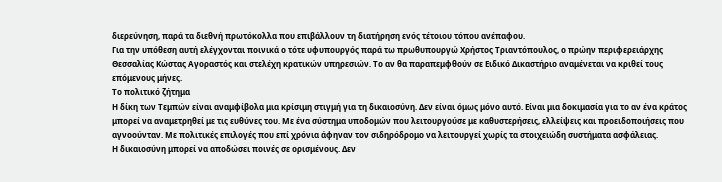διερεύνηση, παρά τα διεθνή πρωτόκολλα που επιβάλλουν τη διατήρηση ενός τέτοιου τόπου ανέπαφου.
Για την υπόθεση αυτή ελέγχονται ποινικά ο τότε υφυπουργός παρά τω πρωθυπουργώ Χρήστος Τριαντόπουλος, ο πρώην περιφερειάρχης Θεσσαλίας Κώστας Αγοραστός και στελέχη κρατικών υπηρεσιών. Το αν θα παραπεμφθούν σε Ειδικό Δικαστήριο αναμένεται να κριθεί τους επόμενους μήνες.
Το πολιτικό ζήτημα
Η δίκη των Τεμπών είναι αναμφίβολα μια κρίσιμη στιγμή για τη δικαιοσύνη. Δεν είναι όμως μόνο αυτό. Είναι μια δοκιμασία για το αν ένα κράτος μπορεί να αναμετρηθεί με τις ευθύνες του. Με ένα σύστημα υποδομών που λειτουργούσε με καθυστερήσεις, ελλείψεις και προειδοποιήσεις που αγνοούνταν. Με πολιτικές επιλογές που επί χρόνια άφηναν τον σιδηρόδρομο να λειτουργεί χωρίς τα στοιχειώδη συστήματα ασφάλειας.
Η δικαιοσύνη μπορεί να αποδώσει ποινές σε ορισμένους. Δεν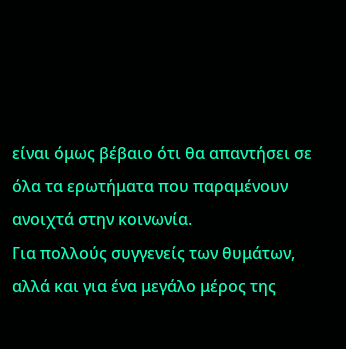είναι όμως βέβαιο ότι θα απαντήσει σε όλα τα ερωτήματα που παραμένουν ανοιχτά στην κοινωνία.
Για πολλούς συγγενείς των θυμάτων, αλλά και για ένα μεγάλο μέρος της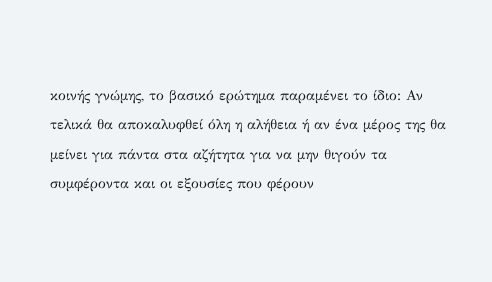κοινής γνώμης, το βασικό ερώτημα παραμένει το ίδιο: Αν τελικά θα αποκαλυφθεί όλη η αλήθεια ή αν ένα μέρος της θα μείνει για πάντα στα αζήτητα για να μην θιγούν τα συμφέροντα και οι εξουσίες που φέρουν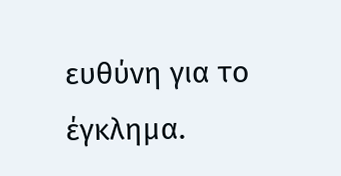ευθύνη για το έγκλημα.